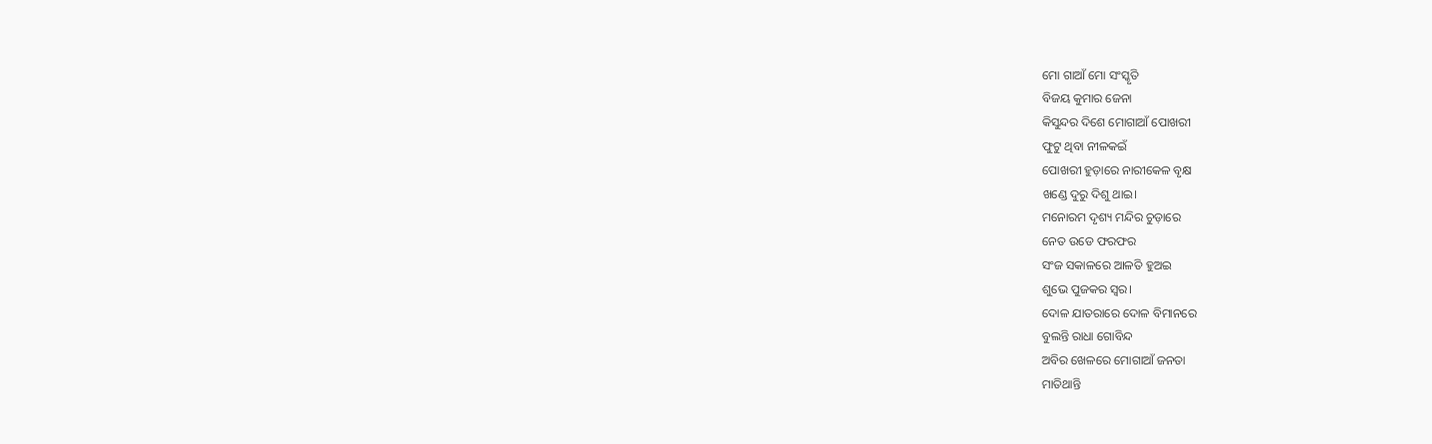ମୋ ଗାଆଁ ମୋ ସଂସ୍କୃତି
ବିଜୟ କୁମାର ଜେନା
କିସୁନ୍ଦର ଦିଶେ ମୋଗାଆଁ ପୋଖରୀ
ଫୁଟୁ ଥିବା ନୀଳକଇଁ
ପୋଖରୀ ହୁଡ଼ାରେ ନାରୀକେଳ ବୃକ୍ଷ
ଖଣ୍ଡେ ଦୁରୁ ଦିଶୁ ଥାଇ।
ମନୋରମ ଦୃଶ୍ୟ ମନ୍ଦିର ଚୁଡ଼ାରେ
ନେତ ଉଡେ ଫରଫର
ସଂଜ ସକାଳରେ ଆଳତି ହୁଅଇ
ଶୁଭେ ପୁଜକର ସ୍ଵର।
ଦୋଳ ଯାତରାରେ ଦୋଳ ବିମାନରେ
ବୁଲନ୍ତି ରାଧା ଗୋବିନ୍ଦ
ଅବିର ଖେଳରେ ମୋଗାଆଁ ଜନତା
ମାତିଥାନ୍ତି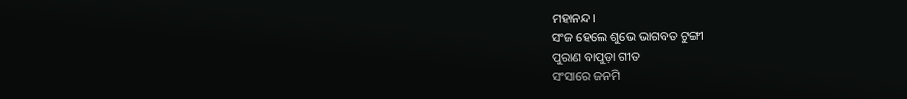ମହାନନ୍ଦ।
ସଂଜ ହେଲେ ଶୁଭେ ଭାଗବତ ଟୁଙ୍ଗୀ
ପୁରାଣ ବାପୁଡ଼ା ଗୀତ
ସଂସାରେ ଜନମି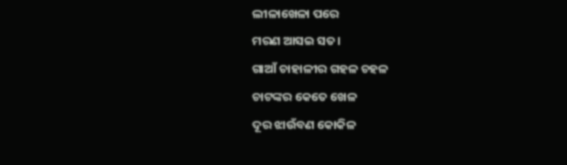ଲୀଳାଖେଳା ପରେ
ମରଣ ଆସଇ ସତ।
ଗାଆଁ ଚାହାଳୀର ଗହଳ ଚହଳ
ଚାଟଙ୍କର କେତେ ଖେଳ
ଦୂର ଝାଉଁବଣ କୋକିଳ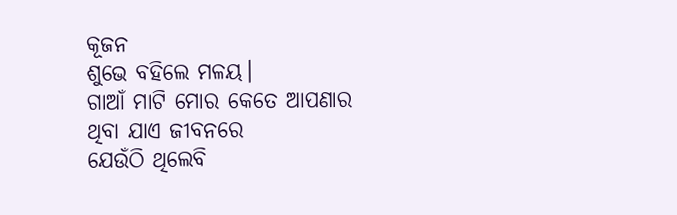କୂଜନ
ଶୁଭେ ବହିଲେ ମଳୟ।
ଗାଆଁ ମାଟି ମୋର କେତେ ଆପଣାର
ଥିବା ଯାଏ ଜୀବନରେ
ଯେଉଁଠି ଥିଲେବି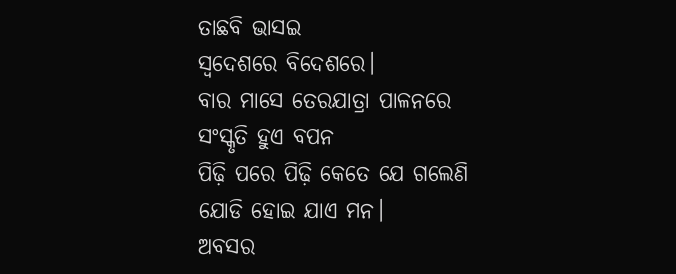ତାଛବି ଭାସଇ
ସ୍ଵଦେଶରେ ବିଦେଶରେ।
ବାର ମାସେ ତେରଯାତ୍ରା ପାଳନରେ
ସଂସ୍କୃତି ହୁଏ ବପନ
ପିଢ଼ି ପରେ ପିଢ଼ି କେତେ ଯେ ଗଲେଣି
ଯୋଡି ହୋଇ ଯାଏ ମନ।
ଅବସର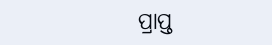ପ୍ରାପ୍ତ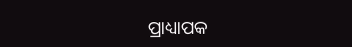ପ୍ରାଧ୍ୟାପକ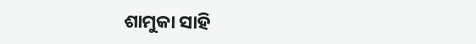ଶାମୁକା ସାହି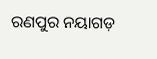ରଣପୁର ନୟାଗଡ଼